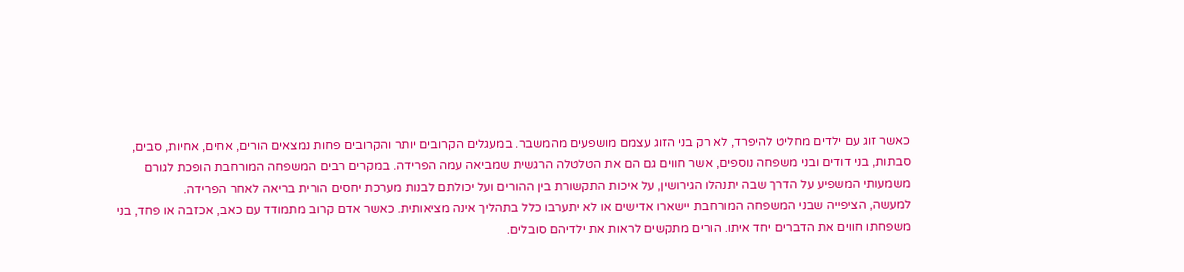כאשר זוג עם ילדים מחליט להיפרד, לא רק בני הזוג עצמם מושפעים מהמשבר. במעגלים הקרובים יותר והקרובים פחות נמצאים הורים, אחים, אחיות, סבים, סבתות, בני דודים ובני משפחה נוספים, אשר חווים גם הם את הטלטלה הרגשית שמביאה עמה הפרידה. במקרים רבים המשפחה המורחבת הופכת לגורם משמעותי המשפיע על הדרך שבה יתנהלו הגירושין, על איכות התקשורת בין ההורים ועל יכולתם לבנות מערכת יחסים הורית בריאה לאחר הפרידה.
למעשה, הציפייה שבני המשפחה המורחבת יישארו אדישים או לא יתערבו כלל בתהליך אינה מציאותית. כאשר אדם קרוב מתמודד עם כאב, אכזבה או פחד, בני משפחתו חווים את הדברים יחד איתו. הורים מתקשים לראות את ילדיהם סובלים.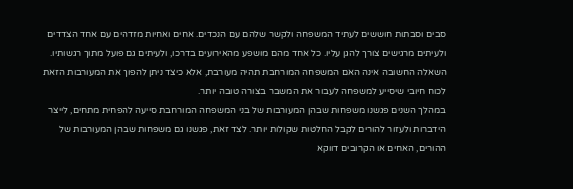סבים וסבתות חוששים לעתיד המשפחה ולקשר שלהם עם הנכדים. אחים ואחיות מזדהים עם אחד הצדדים ולעיתים מרגישים צורך להגן עליו. כל אחד מהם מושפע מהאירועים בדרכו, ולעיתים גם פועל מתוך רגשותיו.
השאלה החשובה אינה האם המשפחה המורחבת תהיה מעורבת, אלא כיצד ניתן להפוך את המעורבות הזאת לכוח חיובי שיסייע למשפחה לעבור את המשבר בצורה טובה יותר.
במהלך השנים פגשנו משפחות שבהן המעורבות של בני המשפחה המורחבת סייעה להפחית מתחים, לייצר הידברות ולעזור להורים לקבל החלטות שקולות יותר. לצד זאת, פגשנו גם משפחות שבהן המעורבות של ההורים, האחים או הקרובים דווקא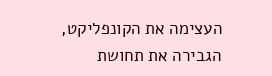העצימה את הקונפליקט, הגבירה את תחושת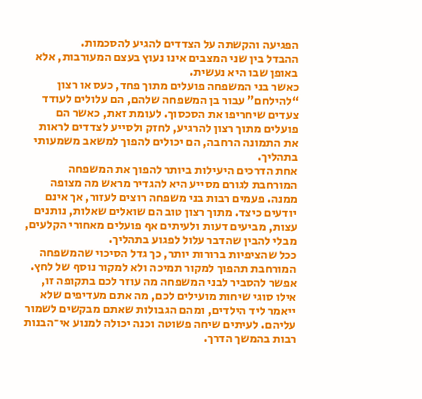הפגיעה והקשתה על הצדדים להגיע להסכמות.
ההבדל בין שני המצבים אינו נעוץ בעצם המעורבות, אלא באופן שבו היא נעשית.
כאשר בני המשפחה פועלים מתוך פחד, כעס או רצון “להילחם” עבור בן המשפחה שלהם, הם עלולים לעודד צעדים שיחריפו את הסכסוך. לעומת זאת, כאשר הם פועלים מתוך רצון להרגיע, לחזק ולסייע לצדדים לראות את התמונה הרחבה, הם יכולים להפוך למשאב משמעותי בתהליך.
אחת הדרכים היעילות ביותר להפוך את המשפחה המורחבת לגורם מסייע היא להגדיר מראש מה מצופה ממנה. פעמים רבות בני משפחה רוצים לעזור, אך אינם יודעים כיצד. מתוך רצון טוב הם שואלים שאלות, נותנים עצות, מביעים דעות ולעיתים אף פועלים מאחורי הקלעים, מבלי להבין שהדבר עלול לפגוע בתהליך.
ככל שהציפיות ברורות יותר, כך גדל הסיכוי שהמשפחה המורחבת תהפוך למקור תמיכה ולא למקור נוסף של לחץ.
אפשר להסביר לבני המשפחה מה עוזר לכם בתקופה זו, אילו סוגי שיחות מועילים לכם, מה אתם מעדיפים שלא ייאמר ליד הילדים, ומהם הגבולות שאתם מבקשים לשמור עליהם. לעיתים שיחה פשוטה וכנה יכולה למנוע אי־הבנות רבות בהמשך הדרך.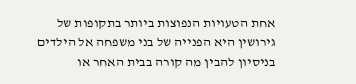אחת הטעויות הנפוצות ביותר בתקופות של גירושין היא הפנייה של בני משפחה אל הילדים בניסיון להבין מה קורה בבית האחר או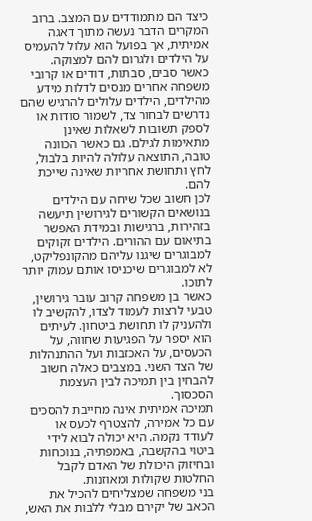כיצד הם מתמודדים עם המצב. ברוב המקרים הדבר נעשה מתוך דאגה אמיתית, אך בפועל הוא עלול להעמיס על הילדים ולגרום להם למצוקה.
כאשר סבים, סבתות, דודים או קרובי משפחה אחרים מנסים לדלות מידע מהילדים, הילדים עלולים להרגיש שהם נדרשים לבחור צד, לשמור סודות או לספק תשובות לשאלות שאינן מתאימות לגילם. גם כאשר הכוונה טובה, התוצאה עלולה להיות בלבול, לחץ ותחושת אחריות שאינה שייכת להם.
לכן חשוב שכל שיחה עם הילדים בנושאים הקשורים לגירושין תיעשה בזהירות, ברגישות ובמידת האפשר בתיאום עם ההורים. הילדים זקוקים למבוגרים שיגנו עליהם מהקונפליקט, לא למבוגרים שיכניסו אותם עמוק יותר לתוכו.
כאשר בן משפחה קרוב עובר גירושין, טבעי לרצות לעמוד לצדו, להקשיב לו ולהעניק לו תחושת ביטחון. לעיתים הוא יספר על הפגיעות שחווה, על הכעסים, על האכזבות ועל ההתנהלות של הצד השני. במצבים כאלה חשוב להבחין בין תמיכה לבין העצמת הסכסוך.
תמיכה אמיתית אינה מחייבת להסכים עם כל אמירה, להצטרף לכעס או לעודד נקמה. היא יכולה לבוא לידי ביטוי בהקשבה, באמפתיה, בנוכחות ובחיזוק היכולת של האדם לקבל החלטות שקולות ומאוזנות.
בני משפחה שמצליחים להכיל את הכאב של יקירם מבלי ללבות את האש,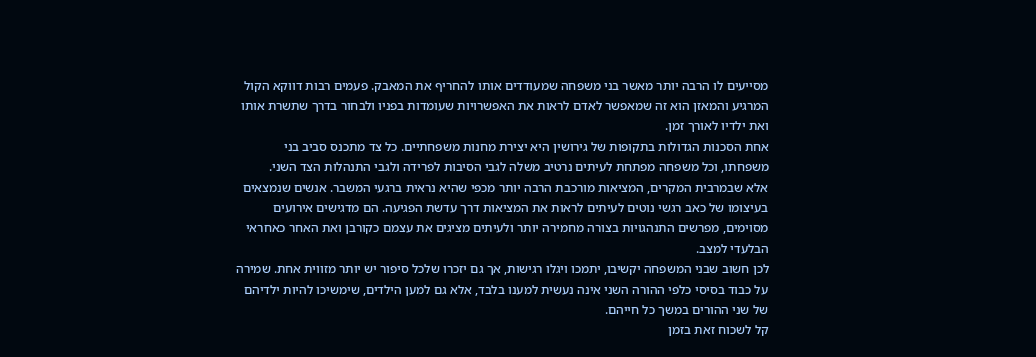מסייעים לו הרבה יותר מאשר בני משפחה שמעודדים אותו להחריף את המאבק. פעמים רבות דווקא הקול המרגיע והמאזן הוא זה שמאפשר לאדם לראות את האפשרויות שעומדות בפניו ולבחור בדרך שתשרת אותו ואת ילדיו לאורך זמן.
אחת הסכנות הגדולות בתקופות של גירושין היא יצירת מחנות משפחתיים. כל צד מתכנס סביב בני משפחתו, וכל משפחה מפתחת לעיתים נרטיב משלה לגבי הסיבות לפרידה ולגבי התנהלות הצד השני.
אלא שבמרבית המקרים, המציאות מורכבת הרבה יותר מכפי שהיא נראית ברגעי המשבר. אנשים שנמצאים בעיצומו של כאב רגשי נוטים לעיתים לראות את המציאות דרך עדשת הפגיעה. הם מדגישים אירועים מסוימים, מפרשים התנהגויות בצורה מחמירה יותר ולעיתים מציגים את עצמם כקורבן ואת האחר כאחראי הבלעדי למצב.
לכן חשוב שבני המשפחה יקשיבו, יתמכו ויגלו רגישות, אך גם יזכרו שלכל סיפור יש יותר מזווית אחת. שמירה על כבוד בסיסי כלפי ההורה השני אינה נעשית למענו בלבד, אלא גם למען הילדים, שימשיכו להיות ילדיהם של שני ההורים במשך כל חייהם.
קל לשכוח זאת בזמן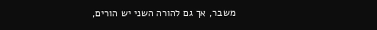משבר, אך גם להורה השני יש הורים,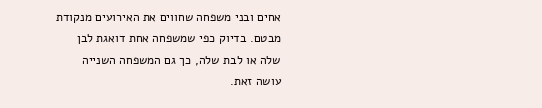אחים ובני משפחה שחווים את האירועים מנקודת מבטם. בדיוק כפי שמשפחה אחת דואגת לבן שלה או לבת שלה, כך גם המשפחה השנייה עושה זאת.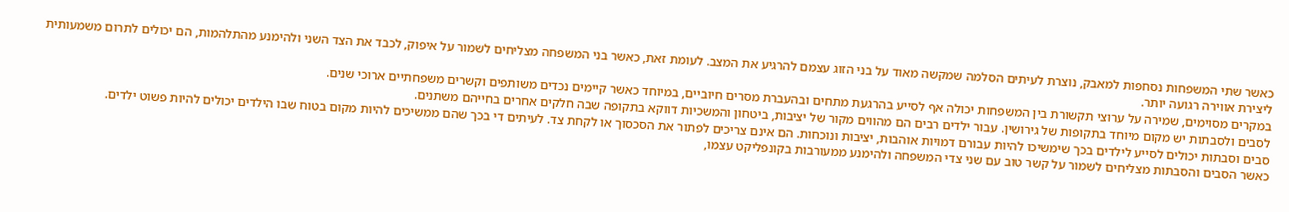כאשר שתי המשפחות נסחפות למאבק, נוצרת לעיתים הסלמה שמקשה מאוד על בני הזוג עצמם להרגיע את המצב. לעומת זאת, כאשר בני המשפחה מצליחים לשמור על איפוק, לכבד את הצד השני ולהימנע מהתלהמות, הם יכולים לתרום משמעותית ליצירת אווירה רגועה יותר.
במקרים מסוימים, שמירה על ערוצי תקשורת בין המשפחות יכולה אף לסייע בהרגעת מתחים ובהעברת מסרים חיוביים, במיוחד כאשר קיימים נכדים משותפים וקשרים משפחתיים ארוכי שנים.
לסבים ולסבתות יש מקום מיוחד בתקופות של גירושין. עבור ילדים רבים הם מהווים מקור של יציבות, ביטחון והמשכיות דווקא בתקופה שבה חלקים אחרים בחייהם משתנים.
סבים וסבתות יכולים לסייע לילדים בכך שימשיכו להיות עבורם דמויות אוהבות, יציבות ונוכחות. הם אינם צריכים לפתור את הסכסוך או לקחת צד. לעיתים די בכך שהם ממשיכים להיות מקום בטוח שבו הילדים יכולים להיות פשוט ילדים.
כאשר הסבים והסבתות מצליחים לשמור על קשר טוב עם שני צדי המשפחה ולהימנע ממעורבות בקונפליקט עצמו,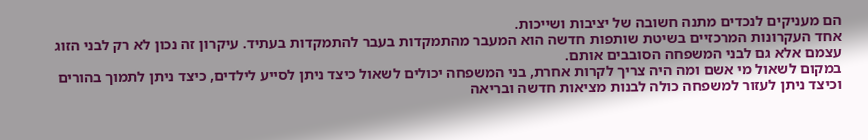הם מעניקים לנכדים מתנה חשובה של יציבות ושייכות.
אחד העקרונות המרכזיים בשיטת שותפות חדשה הוא המעבר מהתמקדות בעבר להתמקדות בעתיד. עיקרון זה נכון לא רק לבני הזוג עצמם אלא גם לבני המשפחה הסובבים אותם.
במקום לשאול מי אשם ומה היה צריך לקרות אחרת, בני המשפחה יכולים לשאול כיצד ניתן לסייע לילדים, כיצד ניתן לתמוך בהורים וכיצד ניתן לעזור למשפחה כולה לבנות מציאות חדשה ובריאה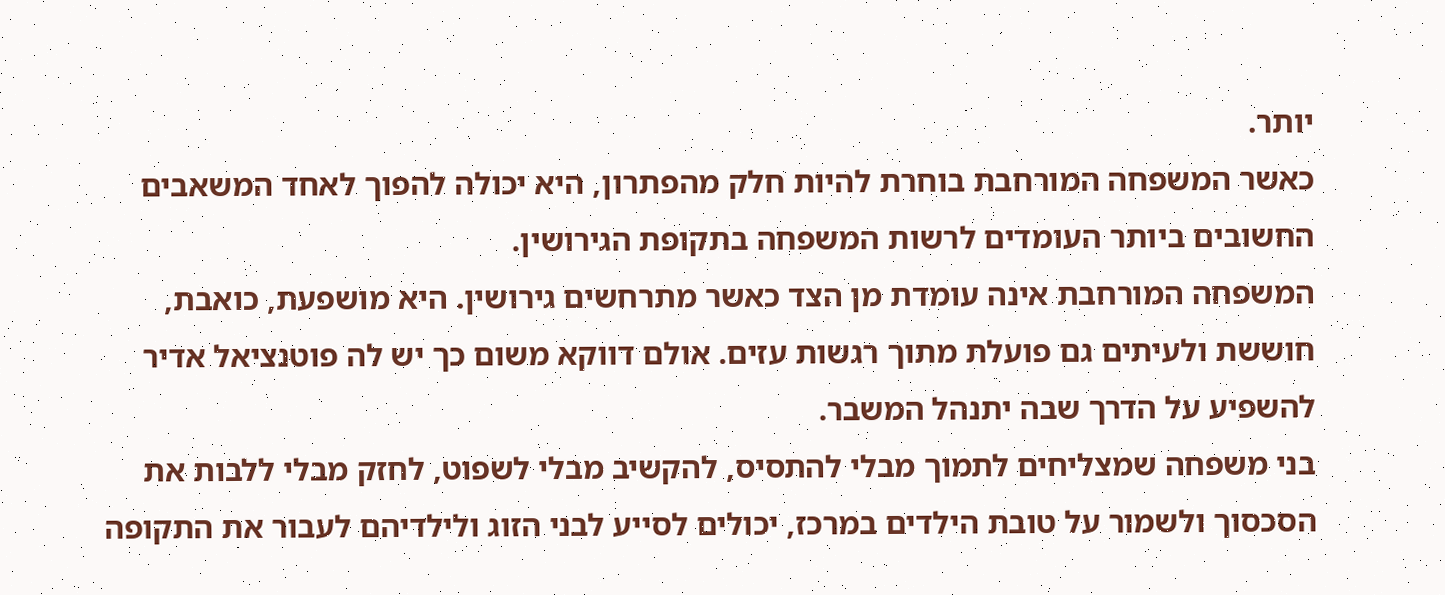יותר.
כאשר המשפחה המורחבת בוחרת להיות חלק מהפתרון, היא יכולה להפוך לאחד המשאבים החשובים ביותר העומדים לרשות המשפחה בתקופת הגירושין.
המשפחה המורחבת אינה עומדת מן הצד כאשר מתרחשים גירושין. היא מושפעת, כואבת, חוששת ולעיתים גם פועלת מתוך רגשות עזים. אולם דווקא משום כך יש לה פוטנציאל אדיר להשפיע על הדרך שבה יתנהל המשבר.
בני משפחה שמצליחים לתמוך מבלי להתסיס, להקשיב מבלי לשפוט, לחזק מבלי ללבות את הסכסוך ולשמור על טובת הילדים במרכז, יכולים לסייע לבני הזוג ולילדיהם לעבור את התקופה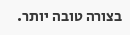בצורה טובה יותר.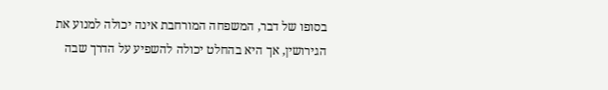בסופו של דבר, המשפחה המורחבת אינה יכולה למנוע את הגירושין, אך היא בהחלט יכולה להשפיע על הדרך שבה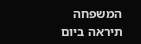המשפחה תיראה ביום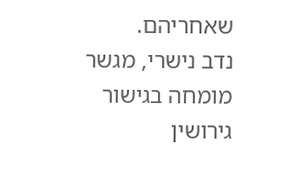שאחריהם.
נדב נישרי, מגשר מומחה בגישור גירושין